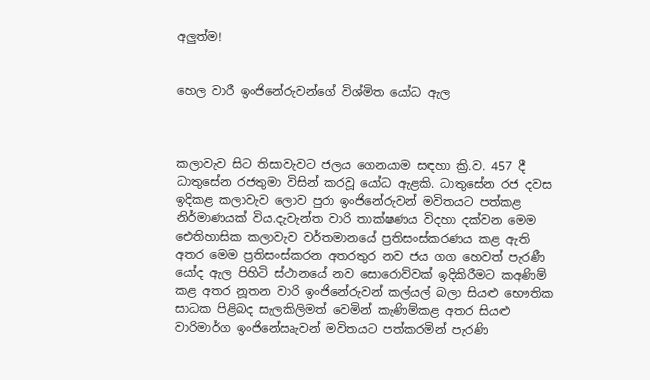අලුත්ම!


හෙල වාරී ඉංජිනේරුවන්ගේ විශ්මිත යෝධ ඇල



කලාවැව සිට තිසාවැවට ජලය ගෙනයාම සඳහා ක්‍රි.ව. 457 දී ධාතුසේන රජතුමා විසින් කරවූ යෝධ ඇළකි. ධාතුසේන රජ දවස ඉදිකළ කලාවැව ලොව පුරා ඉංජිනේරුවන් මවිතයට පත්කළ නිර්මාණයක් විය.දැවැන්ත වාරි තාක්ෂණය විදහා දක්වන මෙම ඓතිහාසික කලාවැව වර්තමානයේ ප්‍රතිසංස්කරණය කළ ඇති අතර මෙම ප්‍රතිසංස්කරන අතරතුර නව ජය ගග හෙවත් පැරණී යෝද ඇල පිහිටි ස්ථානයේ නව සොරොව්වක් ඉදිකිරීමට කඅණිම් කළ අතර නූතන වාරි ඉංජිනේරුවන් කල්යල් බලා සියළු භෞතික සාධක පිළිබද සැලකිලිමත් වෙමින් කැණිම්කළ අතර සියළු වාරිමාර්ග ඉංජිනේඍැවන් මවිතයට පත්කරමින් පැරණි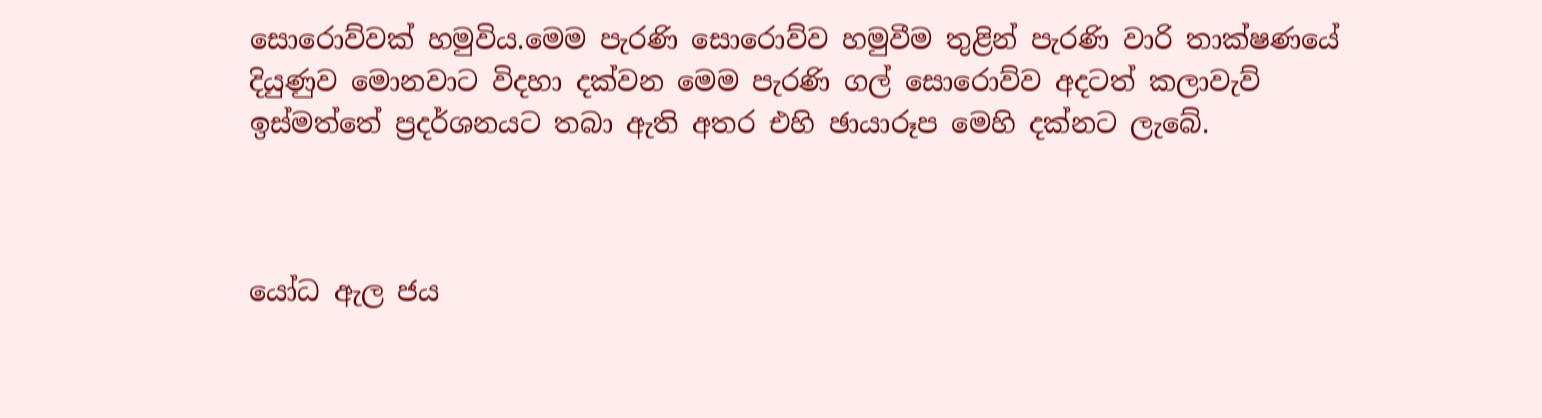සොරොව්වක් හමුවිය.මෙම පැරණි සොරොව්ව හමුවීම තුළින් පැරණි වාරි තාක්ෂණයේ දියුණුව මොනවාට විදහා දක්වන මෙම පැරණි ගල් සොරොව්ව අදටත් කලාවැව් ඉස්මත්තේ ප්‍රදර්ශනයට තබා ඇති අතර එහි ඡායාරූප මෙහි දක්නට ලැබේ.



යෝධ ඇල ජය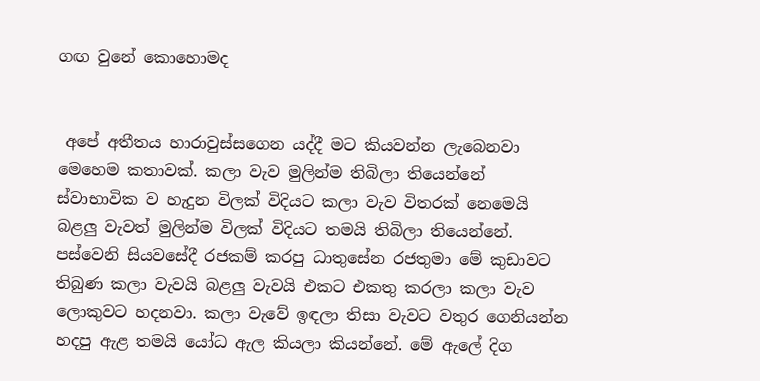ගඟ වුනේ කොහොමද


 අපේ අතීතය හාරාවුස්සගෙන යද්දී මට කියවන්න ලැබෙනවා මෙහෙම කතාවක්. කලා වැව මුලින්ම තිබිලා තියෙන්නේ ස්වාභාවික ව හැදුන විලක් විදියට කලා වැව විතරක් නෙමෙයි බළලු වැවත් මුලින්ම විලක් විදියට තමයි තිබිලා තියෙන්නේ. පස්වෙනි සියවසේදී රජකම් කරපු ධාතුසේන රජතුමා මේ කුඩාවට තිබුණ කලා වැවයි බළලු වැවයි එකට එකතු කරලා කලා වැව ලොකුවට හදනවා. කලා වැවේ ඉඳලා තිසා වැවට වතුර ගෙනියන්න හදපු ඇළ තමයි යෝධ ඇල කියලා කියන්නේ. මේ ඇලේ දිග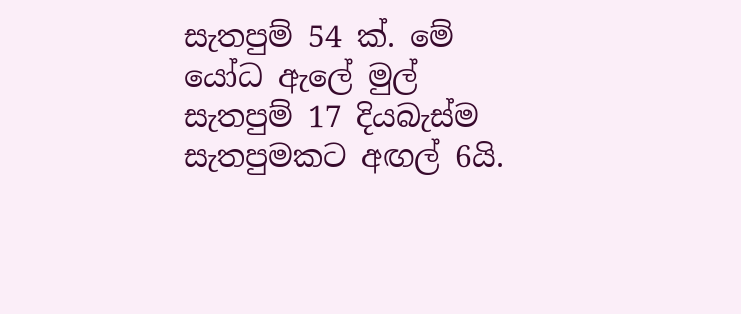සැතපුම් 54 ක්. මේ යෝධ ඇලේ මුල් සැතපුම් 17 දියබැස්ම සැතපුමකට අඟල් 6යි.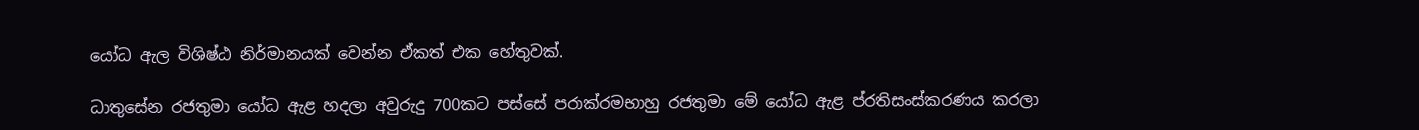යෝධ ඇල විශිෂ්ඨ නිර්මානයක් වෙන්න ඒකත් එක හේතුවක්.

ධාතුසේන රජතුමා යෝධ ඇළ හදලා අවුරුදු 700කට පස්සේ පරාක්රමභාහු රජතුමා මේ යෝධ ඇළ ප්රතිසංස්කරණය කරලා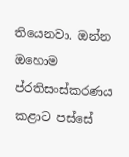තියෙනවා. ඔන්න ඔහොම ප්රතිසංස්කරණය කළාට පස්සේ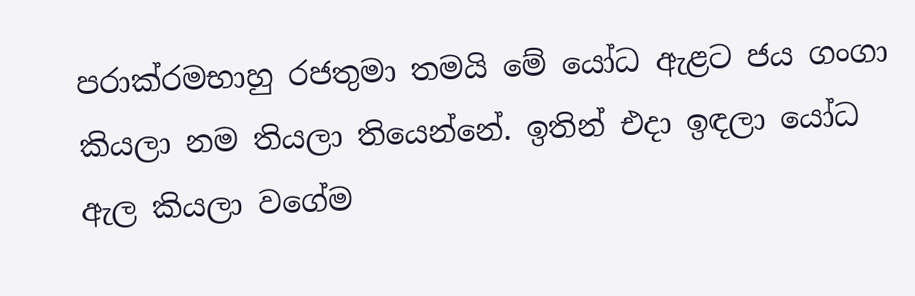පරාක්රමභාහු රජතුමා තමයි මේ යෝධ ඇළට ජය ගංගා කියලා නම තියලා තියෙන්නේ. ඉතින් එදා ඉඳලා යෝධ ඇල කියලා වගේම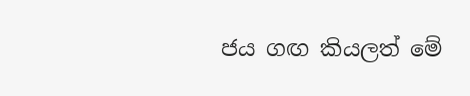ජය ගඟ කියලත් මේ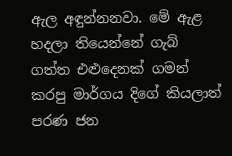ඇල අඳුන්නනවා. මේ ඇළ හදලා තියෙන්නේ ගැබ් ගත්ත එළුදෙනක් ගමන් කරපු මාර්ගය දිගේ කියලාත් පරණ ජන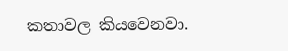කතාවල කියවෙනවා.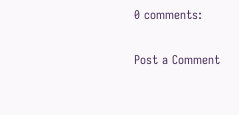0 comments:

Post a Comment